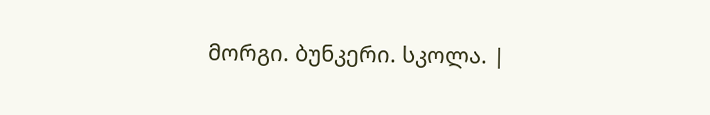მორგი. ბუნკერი. სკოლა. |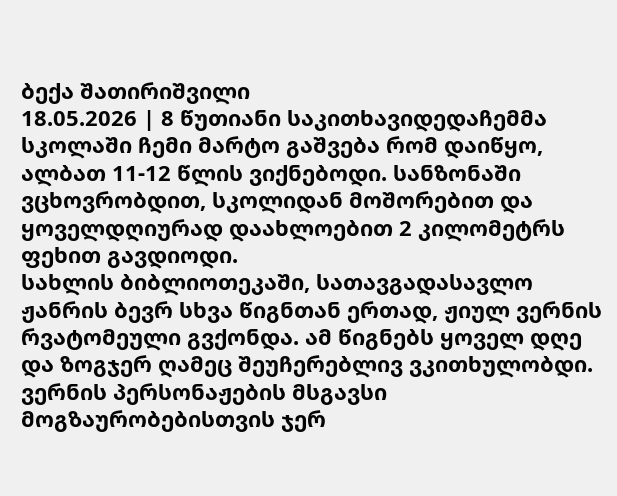ბექა შათირიშვილი
18.05.2026 | 8 წუთიანი საკითხავიდედაჩემმა სკოლაში ჩემი მარტო გაშვება რომ დაიწყო, ალბათ 11-12 წლის ვიქნებოდი. სანზონაში ვცხოვრობდით, სკოლიდან მოშორებით და ყოველდღიურად დაახლოებით 2 კილომეტრს ფეხით გავდიოდი.
სახლის ბიბლიოთეკაში, სათავგადასავლო ჟანრის ბევრ სხვა წიგნთან ერთად, ჟიულ ვერნის რვატომეული გვქონდა. ამ წიგნებს ყოველ დღე და ზოგჯერ ღამეც შეუჩერებლივ ვკითხულობდი. ვერნის პერსონაჟების მსგავსი მოგზაურობებისთვის ჯერ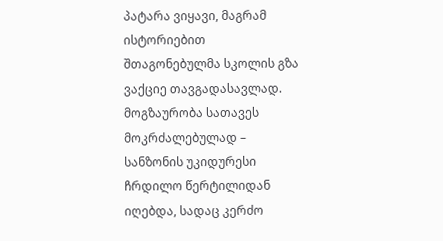პატარა ვიყავი, მაგრამ ისტორიებით შთაგონებულმა სკოლის გზა ვაქციე თავგადასავლად.
მოგზაურობა სათავეს მოკრძალებულად – სანზონის უკიდურესი ჩრდილო წერტილიდან იღებდა, სადაც კერძო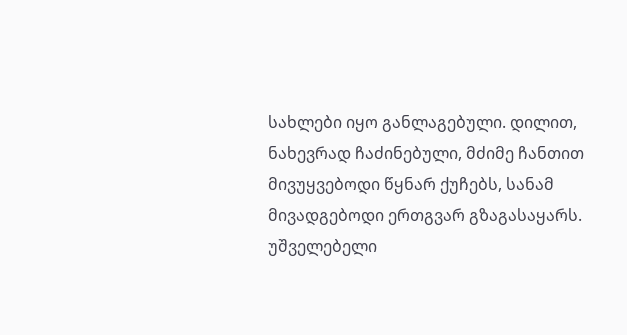სახლები იყო განლაგებული. დილით, ნახევრად ჩაძინებული, მძიმე ჩანთით მივუყვებოდი წყნარ ქუჩებს, სანამ მივადგებოდი ერთგვარ გზაგასაყარს.
უშველებელი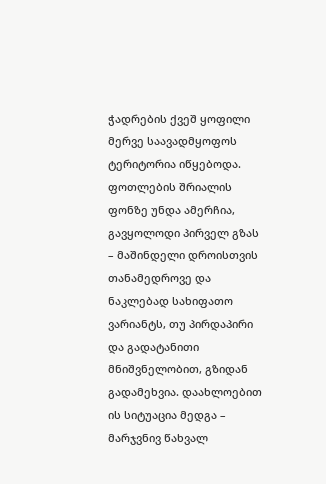ჭადრების ქვეშ ყოფილი მერვე საავადმყოფოს ტერიტორია იწყებოდა. ფოთლების შრიალის ფონზე უნდა ამერჩია, გავყოლოდი პირველ გზას – მაშინდელი დროისთვის თანამედროვე და ნაკლებად სახიფათო ვარიანტს, თუ პირდაპირი და გადატანითი მნიშვნელობით, გზიდან გადამეხვია. დაახლოებით ის სიტუაცია მედგა – მარჯვნივ წახვალ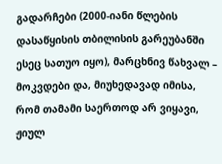გადარჩები (2000-იანი წლების დასაწყისის თბილისის გარეუბანში ესეც სათუო იყო), მარცხნივ წახვალ – მოკვდები და, მიუხედავად იმისა, რომ თამამი საერთოდ არ ვიყავი, ჟიულ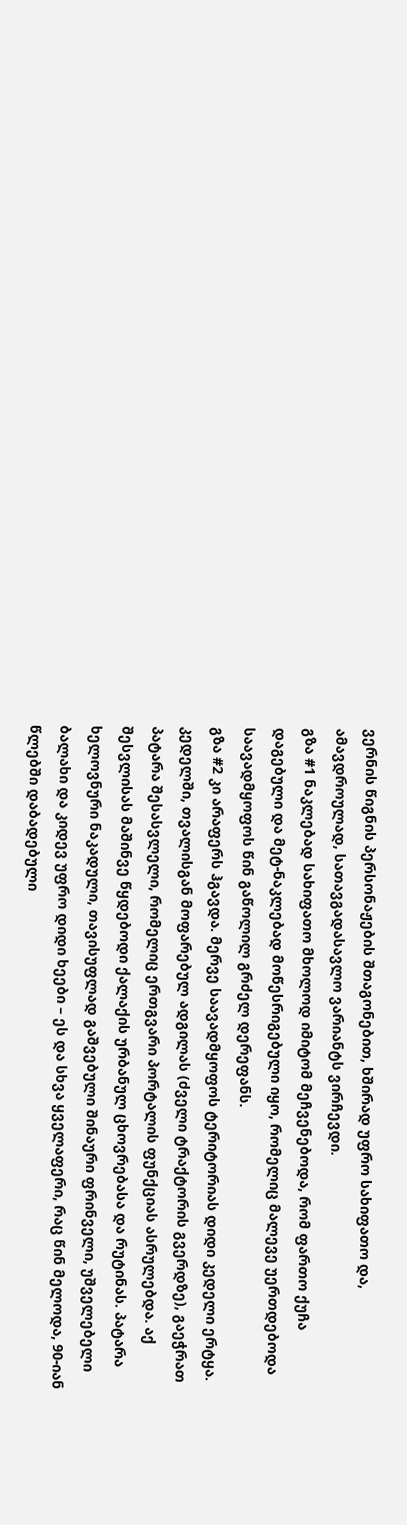ვერნის წიგნის პერსონაჟების შთაგონებით, ხშირად უფრო სახიფათო და, ამავდროულად, სათავგადასავლო ვარიანტს ვირჩევდი.
გზა #1 ნაკლებად სახიფათო მხოლოდ იმიტომ მეჩვენებოდა, რომ ფართო ქუჩა დაგებული და მეტ-ნაკლებად მოწესრიგებული იყო, რომელიც მალევე უერთდებოდა საავადმყოფოს წინ გაწოლილ გრძელ დერეფანს.
გზა #2 კი არაფერს ჰგავდა. მერვე საავადმყოფოს ტერიტორიას დიდი კედელი ერტყა. კედელში, თვალისგან მოფარებულ ადგილას (ძველი ტრაქტორის გვერდზე), გაეჭრათ პატარა შესასვლელი, რომელიც ერთგვარი პორტალის ფუნქციას ასრულებდა. აქ შესვლისას მაშინვე წყდებოდი ქალაქის ურბანულ ცხოვრებასა და რუტინას. პატარა ხელოვნური ნაკადული, თავისუფლად გაშვებული შინაური ფრინველი, უშველებელი ბალახი და კიდევ უფრო დიდი ხეები – ეს და სხვა ყველაფერი, რაც წინ მელოდა, 90-იან წლებში დაბადებული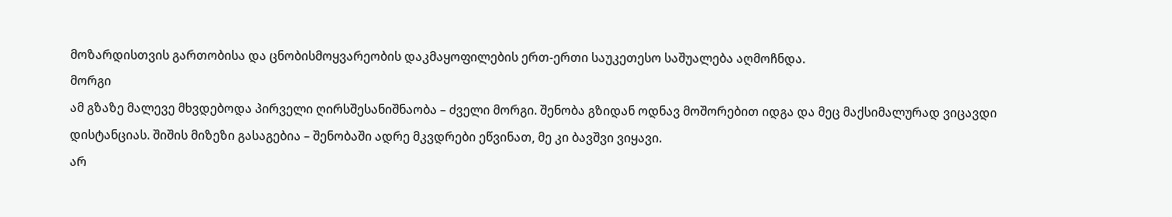მოზარდისთვის გართობისა და ცნობისმოყვარეობის დაკმაყოფილების ერთ-ერთი საუკეთესო საშუალება აღმოჩნდა.
მორგი
ამ გზაზე მალევე მხვდებოდა პირველი ღირსშესანიშნაობა – ძველი მორგი. შენობა გზიდან ოდნავ მოშორებით იდგა და მეც მაქსიმალურად ვიცავდი დისტანციას. შიშის მიზეზი გასაგებია – შენობაში ადრე მკვდრები ეწვინათ, მე კი ბავშვი ვიყავი.
არ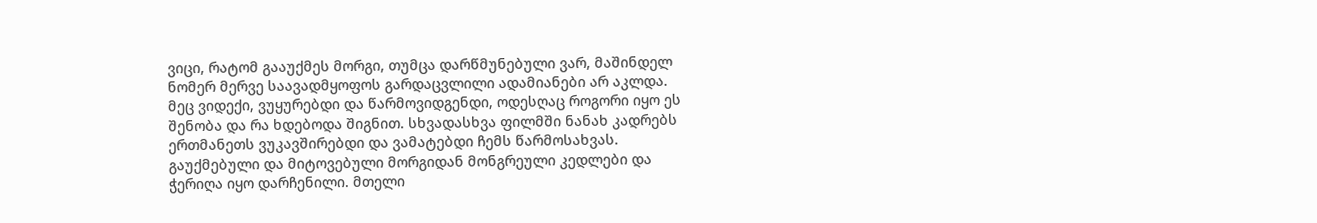ვიცი, რატომ გააუქმეს მორგი, თუმცა დარწმუნებული ვარ, მაშინდელ ნომერ მერვე საავადმყოფოს გარდაცვლილი ადამიანები არ აკლდა.
მეც ვიდექი, ვუყურებდი და წარმოვიდგენდი, ოდესღაც როგორი იყო ეს შენობა და რა ხდებოდა შიგნით. სხვადასხვა ფილმში ნანახ კადრებს ერთმანეთს ვუკავშირებდი და ვამატებდი ჩემს წარმოსახვას.
გაუქმებული და მიტოვებული მორგიდან მონგრეული კედლები და ჭერიღა იყო დარჩენილი. მთელი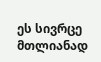ეს სივრცე მთლიანად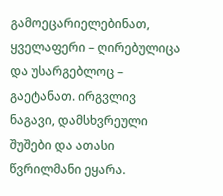გამოეცარიელებინათ, ყველაფერი – ღირებულიცა და უსარგებლოც – გაეტანათ. ირგვლივ ნაგავი, დამსხვრეული შუშები და ათასი წვრილმანი ეყარა.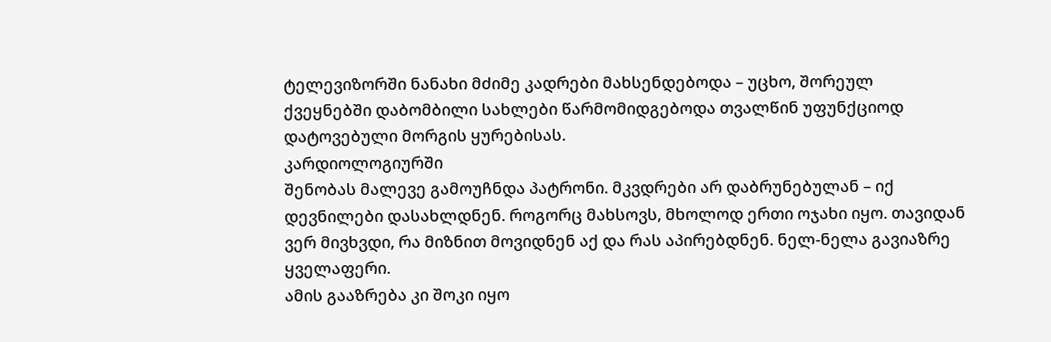ტელევიზორში ნანახი მძიმე კადრები მახსენდებოდა – უცხო, შორეულ ქვეყნებში დაბომბილი სახლები წარმომიდგებოდა თვალწინ უფუნქციოდ დატოვებული მორგის ყურებისას.
კარდიოლოგიურში
შენობას მალევე გამოუჩნდა პატრონი. მკვდრები არ დაბრუნებულან – იქ დევნილები დასახლდნენ. როგორც მახსოვს, მხოლოდ ერთი ოჯახი იყო. თავიდან ვერ მივხვდი, რა მიზნით მოვიდნენ აქ და რას აპირებდნენ. ნელ-ნელა გავიაზრე ყველაფერი.
ამის გააზრება კი შოკი იყო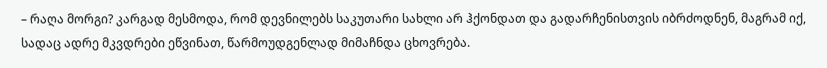– რაღა მორგი? კარგად მესმოდა, რომ დევნილებს საკუთარი სახლი არ ჰქონდათ და გადარჩენისთვის იბრძოდნენ, მაგრამ იქ, სადაც ადრე მკვდრები ეწვინათ, წარმოუდგენლად მიმაჩნდა ცხოვრება.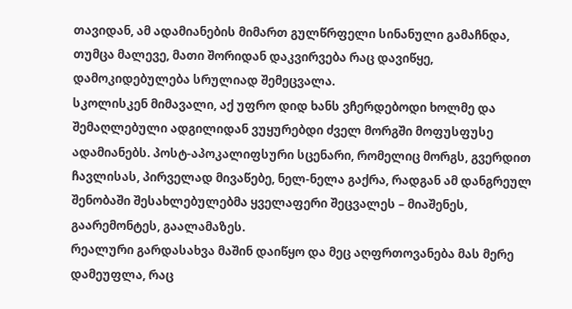თავიდან, ამ ადამიანების მიმართ გულწრფელი სინანული გამაჩნდა, თუმცა მალევე, მათი შორიდან დაკვირვება რაც დავიწყე, დამოკიდებულება სრულიად შემეცვალა.
სკოლისკენ მიმავალი, აქ უფრო დიდ ხანს ვჩერდებოდი ხოლმე და შემაღლებული ადგილიდან ვუყურებდი ძველ მორგში მოფუსფუსე ადამიანებს. პოსტ-აპოკალიფსური სცენარი, რომელიც მორგს, გვერდით ჩავლისას, პირველად მივაწებე, ნელ-ნელა გაქრა, რადგან ამ დანგრეულ შენობაში შესახლებულებმა ყველაფერი შეცვალეს – მიაშენეს, გაარემონტეს, გაალამაზეს.
რეალური გარდასახვა მაშინ დაიწყო და მეც აღფრთოვანება მას მერე დამეუფლა, რაც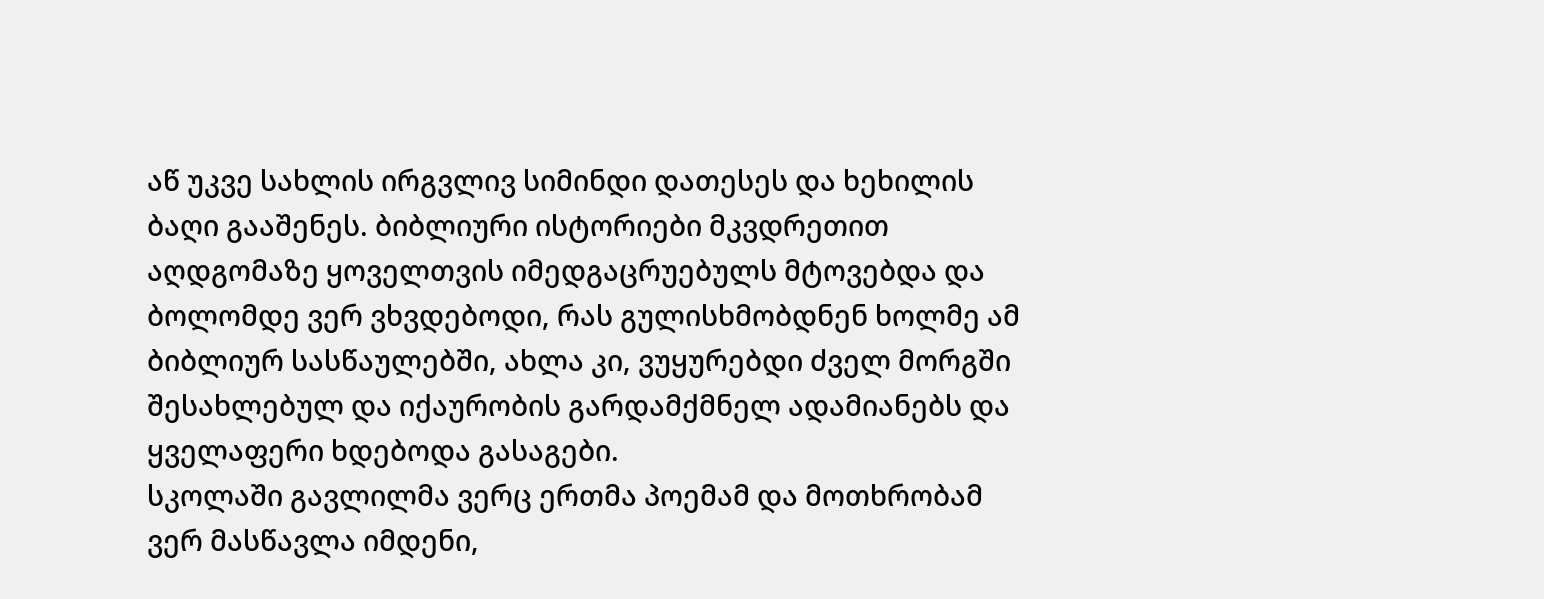აწ უკვე სახლის ირგვლივ სიმინდი დათესეს და ხეხილის ბაღი გააშენეს. ბიბლიური ისტორიები მკვდრეთით აღდგომაზე ყოველთვის იმედგაცრუებულს მტოვებდა და ბოლომდე ვერ ვხვდებოდი, რას გულისხმობდნენ ხოლმე ამ ბიბლიურ სასწაულებში, ახლა კი, ვუყურებდი ძველ მორგში შესახლებულ და იქაურობის გარდამქმნელ ადამიანებს და ყველაფერი ხდებოდა გასაგები.
სკოლაში გავლილმა ვერც ერთმა პოემამ და მოთხრობამ ვერ მასწავლა იმდენი,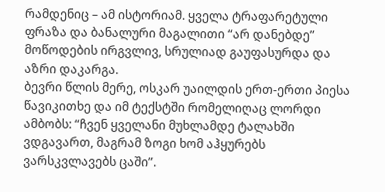რამდენიც – ამ ისტორიამ. ყველა ტრაფარეტული ფრაზა და ბანალური მაგალითი “არ დანებდე” მოწოდების ირგვლივ, სრულიად გაუფასურდა და აზრი დაკარგა.
ბევრი წლის მერე, ოსკარ უაილდის ერთ-ერთი პიესა წავიკითხე და იმ ტექსტში რომელიღაც ლორდი ამბობს: “ჩვენ ყველანი მუხლამდე ტალახში ვდგავართ, მაგრამ ზოგი ხომ აჰყურებს ვარსკვლავებს ცაში”.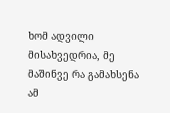ხომ ადვილი მისახვედრია, მე მაშინვე რა გამახსენა ამ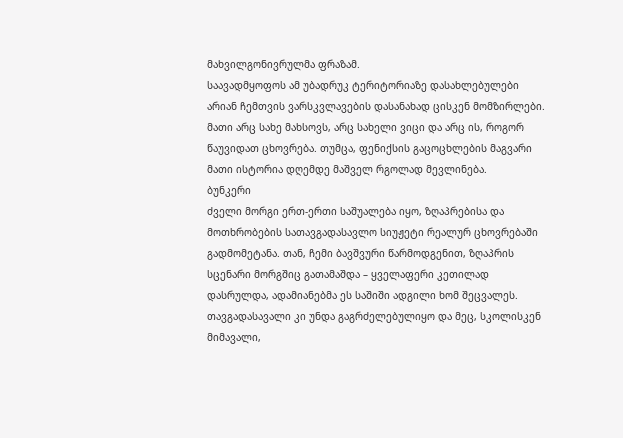მახვილგონივრულმა ფრაზამ.
საავადმყოფოს ამ უბადრუკ ტერიტორიაზე დასახლებულები არიან ჩემთვის ვარსკვლავების დასანახად ცისკენ მომზირლები. მათი არც სახე მახსოვს, არც სახელი ვიცი და არც ის, როგორ წაუვიდათ ცხოვრება. თუმცა, ფენიქსის გაცოცხლების მაგვარი მათი ისტორია დღემდე მაშველ რგოლად მევლინება.
ბუნკერი
ძველი მორგი ერთ-ერთი საშუალება იყო, ზღაპრებისა და მოთხრობების სათავგადასავლო სიუჟეტი რეალურ ცხოვრებაში გადმომეტანა. თან, ჩემი ბავშვური წარმოდგენით, ზღაპრის სცენარი მორგშიც გათამაშდა – ყველაფერი კეთილად დასრულდა, ადამიანებმა ეს საშიში ადგილი ხომ შეცვალეს.
თავგადასავალი კი უნდა გაგრძელებულიყო და მეც, სკოლისკენ მიმავალი,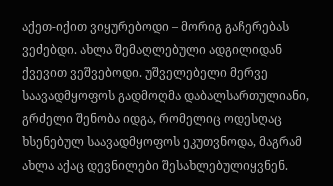აქეთ-იქით ვიყურებოდი – მორიგ გაჩერებას ვეძებდი. ახლა შემაღლებული ადგილიდან ქვევით ვეშვებოდი. უშველებელი მერვე საავადმყოფოს გადმოღმა დაბალსართულიანი, გრძელი შენობა იდგა, რომელიც ოდესღაც ხსენებულ საავადმყოფოს ეკუთვნოდა, მაგრამ ახლა აქაც დევნილები შესახლებულიყვნენ.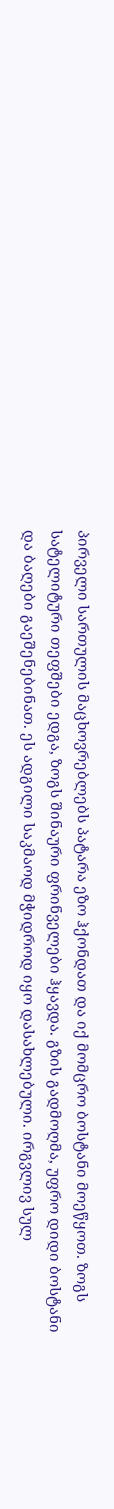პირველი სართულის მაცხოვრებლებს პატარა ეზო ჰქონდათ და იქ მომცრო ბოსტანი მოეწყოთ. ზოგს სატელიტური თეფშები ედგა, ზოგს შინაური ფრინველები ჰყავდა. გზის გადმოღმა, უფრო დიდი ბოსტანი და ბაღები გაეშენებინათ. ეს ადგილი საკმაოდ მჭიდროდ იყო დასახლებული. ირგვლივ სულ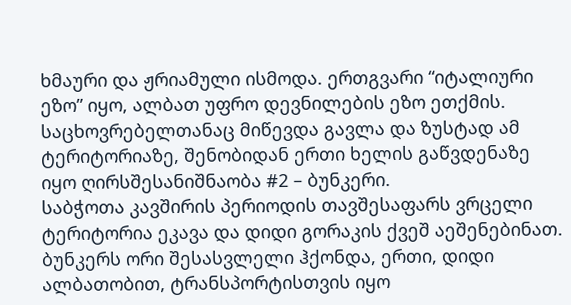ხმაური და ჟრიამული ისმოდა. ერთგვარი “იტალიური ეზო” იყო, ალბათ უფრო დევნილების ეზო ეთქმის.
საცხოვრებელთანაც მიწევდა გავლა და ზუსტად ამ ტერიტორიაზე, შენობიდან ერთი ხელის გაწვდენაზე იყო ღირსშესანიშნაობა #2 – ბუნკერი.
საბჭოთა კავშირის პერიოდის თავშესაფარს ვრცელი ტერიტორია ეკავა და დიდი გორაკის ქვეშ აეშენებინათ. ბუნკერს ორი შესასვლელი ჰქონდა, ერთი, დიდი ალბათობით, ტრანსპორტისთვის იყო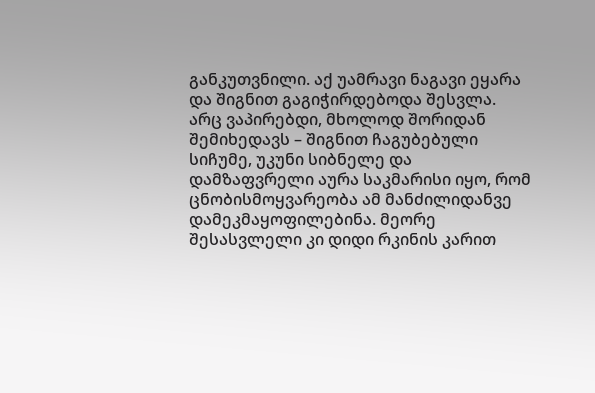განკუთვნილი. აქ უამრავი ნაგავი ეყარა და შიგნით გაგიჭირდებოდა შესვლა. არც ვაპირებდი, მხოლოდ შორიდან შემიხედავს – შიგნით ჩაგუბებული სიჩუმე, უკუნი სიბნელე და დამზაფვრელი აურა საკმარისი იყო, რომ ცნობისმოყვარეობა ამ მანძილიდანვე დამეკმაყოფილებინა. მეორე შესასვლელი კი დიდი რკინის კარით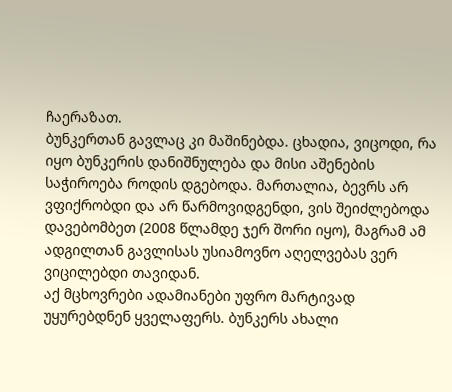ჩაერაზათ.
ბუნკერთან გავლაც კი მაშინებდა. ცხადია, ვიცოდი, რა იყო ბუნკერის დანიშნულება და მისი აშენების საჭიროება როდის დგებოდა. მართალია, ბევრს არ ვფიქრობდი და არ წარმოვიდგენდი, ვის შეიძლებოდა დავებომბეთ (2008 წლამდე ჯერ შორი იყო), მაგრამ ამ ადგილთან გავლისას უსიამოვნო აღელვებას ვერ ვიცილებდი თავიდან.
აქ მცხოვრები ადამიანები უფრო მარტივად უყურებდნენ ყველაფერს. ბუნკერს ახალი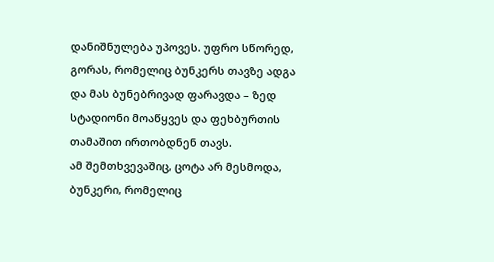დანიშნულება უპოვეს. უფრო სწორედ, გორას, რომელიც ბუნკერს თავზე ადგა და მას ბუნებრივად ფარავდა – ზედ სტადიონი მოაწყვეს და ფეხბურთის თამაშით ირთობდნენ თავს.
ამ შემთხვევაშიც, ცოტა არ მესმოდა, ბუნკერი, რომელიც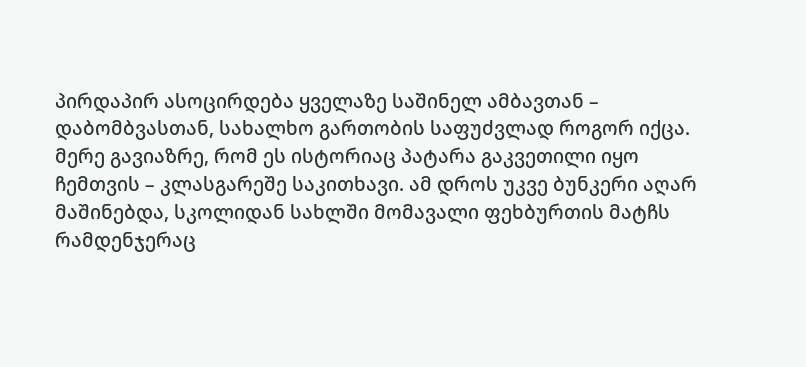პირდაპირ ასოცირდება ყველაზე საშინელ ამბავთან – დაბომბვასთან, სახალხო გართობის საფუძვლად როგორ იქცა.
მერე გავიაზრე, რომ ეს ისტორიაც პატარა გაკვეთილი იყო ჩემთვის – კლასგარეშე საკითხავი. ამ დროს უკვე ბუნკერი აღარ მაშინებდა, სკოლიდან სახლში მომავალი ფეხბურთის მატჩს რამდენჯერაც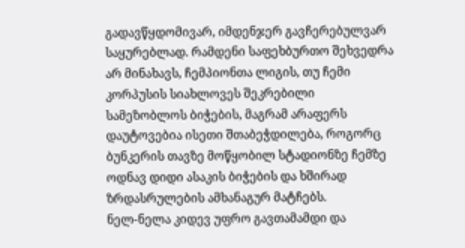გადავწყდომივარ, იმდენჯერ გავჩერებულვარ საყურებლად. რამდენი საფეხბურთო შეხვედრა არ მინახავს, ჩემპიონთა ლიგის, თუ ჩემი კორპუსის სიახლოვეს შეკრებილი სამეზობლოს ბიჭების, მაგრამ არაფერს დაუტოვებია ისეთი შთაბეჭდილება, როგორც ბუნკერის თავზე მოწყობილ სტადიონზე ჩემზე ოდნავ დიდი ასაკის ბიჭების და ხშირად ზრდასრულების ამხანაგურ მატჩებს.
ნელ-ნელა კიდევ უფრო გავთამამდი და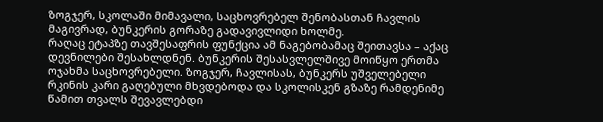ზოგჯერ, სკოლაში მიმავალი, საცხოვრებელ შენობასთან ჩავლის მაგივრად, ბუნკერის გორაზე გადავივლიდი ხოლმე.
რაღაც ეტაპზე თავშესაფრის ფუნქცია ამ ნაგებობამაც შეითავსა – აქაც დევნილები შესახლდნენ. ბუნკერის შესასვლელშივე მოიწყო ერთმა ოჯახმა საცხოვრებელი. ზოგჯერ, ჩავლისას, ბუნკერს უშველებელი რკინის კარი გაღებული მხვდებოდა და სკოლისკენ გზაზე რამდენიმე წამით თვალს შევავლებდი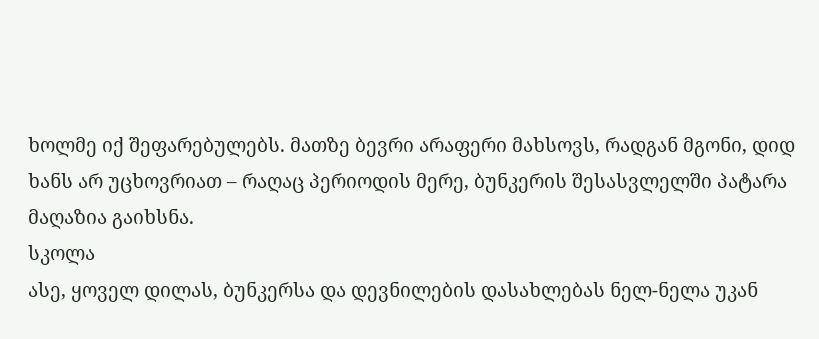ხოლმე იქ შეფარებულებს. მათზე ბევრი არაფერი მახსოვს, რადგან მგონი, დიდ ხანს არ უცხოვრიათ – რაღაც პერიოდის მერე, ბუნკერის შესასვლელში პატარა მაღაზია გაიხსნა.
სკოლა
ასე, ყოველ დილას, ბუნკერსა და დევნილების დასახლებას ნელ-ნელა უკან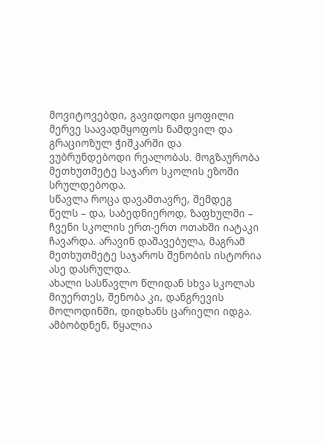მოვიტოვებდი, გავიდოდი ყოფილი მერვე საავადმყოფოს ნამდვილ და გრაციოზულ ჭიშკარში და ვუბრუნდებოდი რეალობას. მოგზაურობა მეთხუთმეტე საჯარო სკოლის ეზოში სრულდებოდა.
სწავლა როცა დავამთავრე, შემდეგ წელს – და, საბედნიეროდ, ზაფხულში – ჩვენი სკოლის ერთ-ერთ ოთახში იატაკი ჩავარდა. არავინ დაშავებულა, მაგრამ მეთხუთმეტე საჯაროს შენობის ისტორია ასე დასრულდა.
ახალი სასწავლო წლიდან სხვა სკოლას მიუერთეს, შენობა კი, დანგრევის მოლოდინში, დიდხანს ცარიელი იდგა. ამბობდნენ, წყალია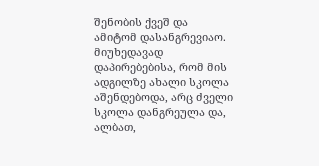შენობის ქვეშ და ამიტომ დასანგრევიაო. მიუხედავად დაპირებებისა, რომ მის ადგილზე ახალი სკოლა აშენდებოდა, არც ძველი სკოლა დანგრეულა და, ალბათ,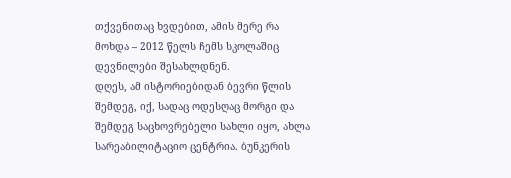თქვენითაც ხვდებით, ამის მერე რა მოხდა – 2012 წელს ჩემს სკოლაშიც დევნილები შესახლდნენ.
დღეს, ამ ისტორიებიდან ბევრი წლის შემდეგ, იქ, სადაც ოდესღაც მორგი და შემდეგ საცხოვრებელი სახლი იყო, ახლა სარეაბილიტაციო ცენტრია. ბუნკერის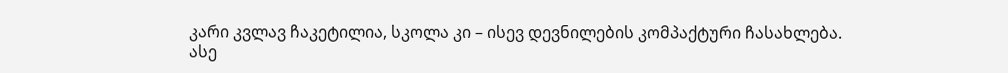კარი კვლავ ჩაკეტილია, სკოლა კი – ისევ დევნილების კომპაქტური ჩასახლება.
ასე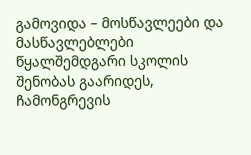გამოვიდა – მოსწავლეები და მასწავლებლები წყალშემდგარი სკოლის შენობას გაარიდეს, ჩამონგრევის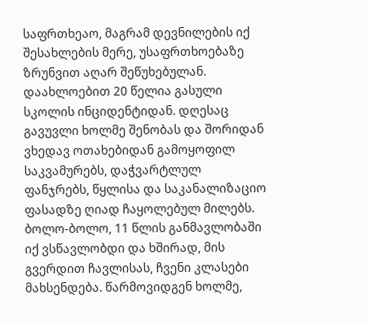საფრთხეაო, მაგრამ დევნილების იქ შესახლების მერე, უსაფრთხოებაზე ზრუნვით აღარ შეწუხებულან.
დაახლოებით 20 წელია გასული სკოლის ინციდენტიდან. დღესაც გავუვლი ხოლმე შენობას და შორიდან ვხედავ ოთახებიდან გამოყოფილ საკვამურებს, დაჭვარტლულ ფანჯრებს, წყლისა და საკანალიზაციო ფასადზე ღიად ჩაყოლებულ მილებს. ბოლო-ბოლო, 11 წლის განმავლობაში იქ ვსწავლობდი და ხშირად, მის გვერდით ჩავლისას, ჩვენი კლასები მახსენდება. წარმოვიდგენ ხოლმე,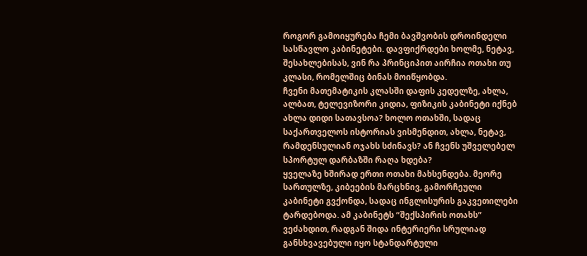როგორ გამოიყურება ჩემი ბავშვობის დროინდელი სასწავლო კაბინეტები. დავფიქრდები ხოლმე, ნეტავ, შესახლებისას, ვინ რა პრინციპით აირჩია ოთახი თუ კლასი, რომელშიც ბინას მოიწყობდა.
ჩვენი მათემატიკის კლასში დაფის კედელზე, ახლა, ალბათ, ტელევიზორი კიდია, ფიზიკის კაბინეტი იქნებ ახლა დიდი სათავსოა? ხოლო ოთახში, სადაც საქართველოს ისტორიას ვისმენდით, ახლა, ნეტავ, რამდენსულიან ოჯახს სძინავს? ან ჩვენს უშველებელ სპორტულ დარბაზში რაღა ხდება?
ყველაზე ხშირად ერთი ოთახი მახსენდება. მეორე სართულზე, კიბეების მარცხნივ, გამორჩეული კაბინეტი გვქონდა, სადაც ინგლისურის გაკვეთილები ტარდებოდა. ამ კაბინეტს “შექსპირის ოთახს” ვეძახდით, რადგან შიდა ინტერიერი სრულიად განსხვავებული იყო სტანდარტული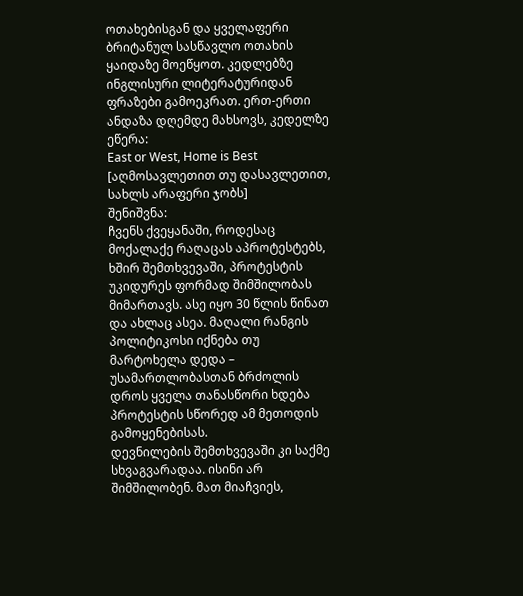ოთახებისგან და ყველაფერი ბრიტანულ სასწავლო ოთახის ყაიდაზე მოეწყოთ. კედლებზე ინგლისური ლიტერატურიდან ფრაზები გამოეკრათ. ერთ-ერთი ანდაზა დღემდე მახსოვს, კედელზე ეწერა:
East or West, Home is Best [აღმოსავლეთით თუ დასავლეთით, სახლს არაფერი ჯობს]
შენიშვნა:
ჩვენს ქვეყანაში, როდესაც მოქალაქე რაღაცას აპროტესტებს, ხშირ შემთხვევაში, პროტესტის უკიდურეს ფორმად შიმშილობას მიმართავს. ასე იყო 30 წლის წინათ და ახლაც ასეა. მაღალი რანგის პოლიტიკოსი იქნება თუ მარტოხელა დედა – უსამართლობასთან ბრძოლის დროს ყველა თანასწორი ხდება პროტესტის სწორედ ამ მეთოდის გამოყენებისას.
დევნილების შემთხვევაში კი საქმე სხვაგვარადაა. ისინი არ შიმშილობენ. მათ მიაჩვიეს,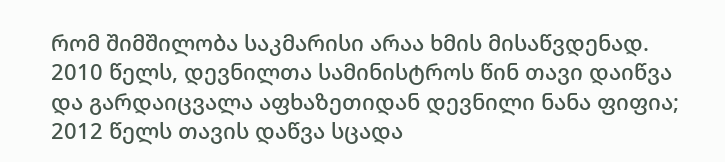რომ შიმშილობა საკმარისი არაა ხმის მისაწვდენად.
2010 წელს, დევნილთა სამინისტროს წინ თავი დაიწვა და გარდაიცვალა აფხაზეთიდან დევნილი ნანა ფიფია;
2012 წელს თავის დაწვა სცადა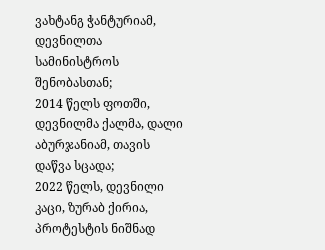ვახტანგ ჭანტურიამ, დევნილთა სამინისტროს შენობასთან;
2014 წელს ფოთში, დევნილმა ქალმა, დალი აბურჯანიამ, თავის დაწვა სცადა;
2022 წელს, დევნილი კაცი, ზურაბ ქირია, პროტესტის ნიშნად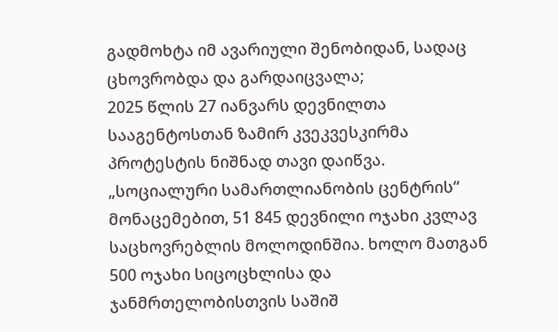გადმოხტა იმ ავარიული შენობიდან, სადაც ცხოვრობდა და გარდაიცვალა;
2025 წლის 27 იანვარს დევნილთა სააგენტოსთან ზამირ კვეკვესკირმა პროტესტის ნიშნად თავი დაიწვა.
„სოციალური სამართლიანობის ცენტრის“ მონაცემებით, 51 845 დევნილი ოჯახი კვლავ საცხოვრებლის მოლოდინშია. ხოლო მათგან 500 ოჯახი სიცოცხლისა და ჯანმრთელობისთვის საშიშ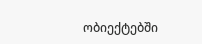ობიექტებში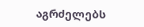აგრძელებს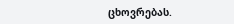ცხოვრებას.